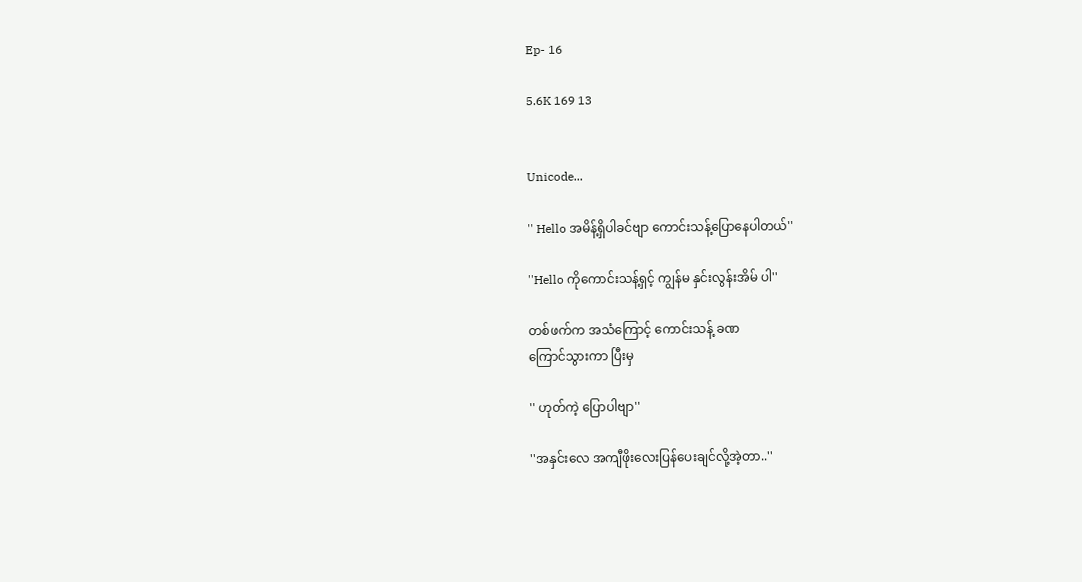Ep- 16

5.6K 169 13


Unicode...

'' Hello အမိန့်ရှိပါခင်ဗျာ ကောင်းသန့်ပြောနေပါတယ်''

''Hello ကိုကောင်းသန့်ရှင့် ကျွန်မ နှင်းလွန်းအိမ် ပါ''

တစ်ဖက်က အသံကြောင့် ကောင်းသန့် ခဏ
ကြောင်သွားကာ ပြီးမှ

'' ဟုတ်ကဲ့ ပြောပါဗျာ''

''အနှင်းလေ အကျီဖိုးလေးပြန်ပေးချင်လို့အဲ့တာ..''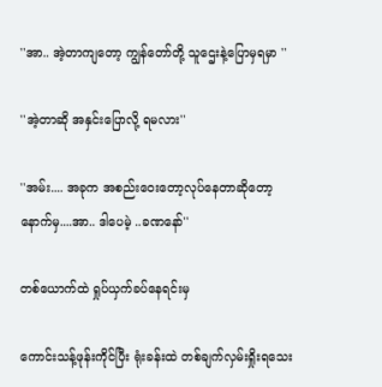''အာ.. အဲ့တာကျတော့ ကျွန်တော်တို့ သူဌေးနဲ့ပြောမှရမှာ ''

''အဲ့တာဆို အနှင်းပြောလို့ ရမလား''

''အမ်း.... အခုက အစည်းဝေးတော့လုပ်နေတာဆိုတော့ နောက်မှ....အာ.. ဒါပေမဲ့ ..ခဏနော်''

တစ်ယောက်ထဲ ရှုပ်ယှက်ခပ်နေရင်းမှ

ကောင်းသန့်ဖုန်းကိုင်ပြီး ရုံးခန်းထဲ တစ်ချက်လှမ်းရှိုးရသေး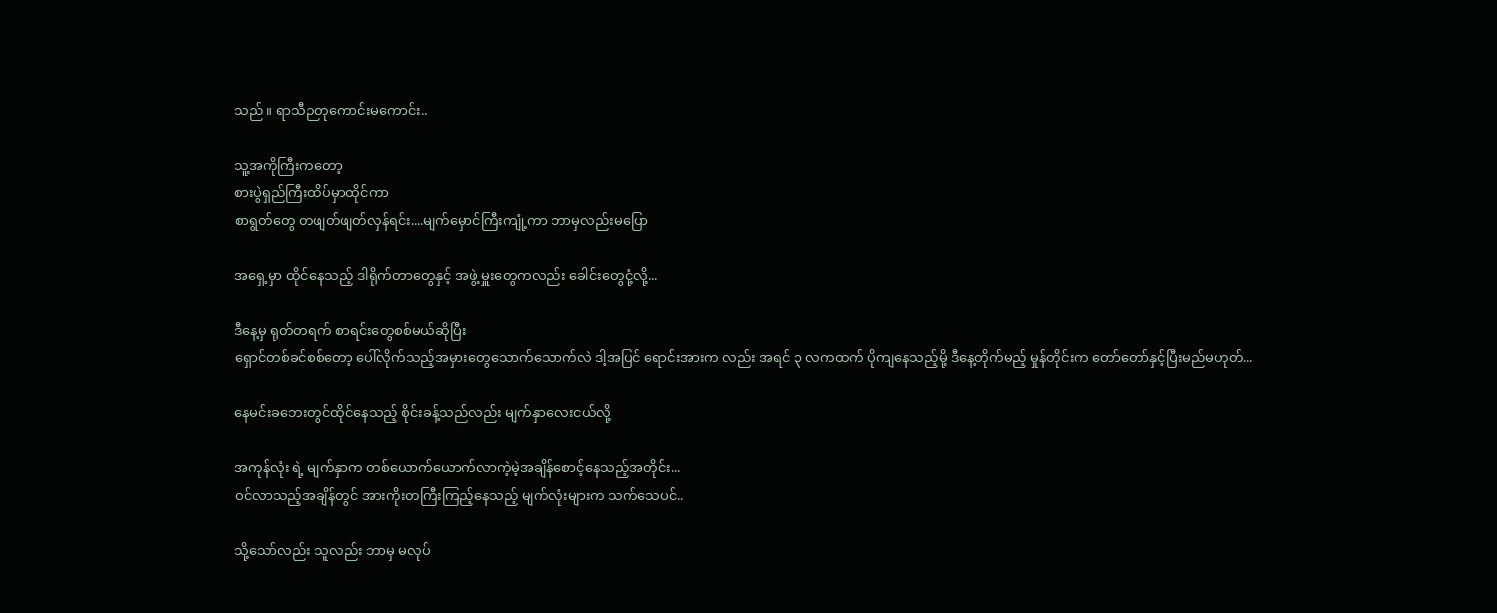သည်။ ရာသီဉတုကောင်းမကောင်း..

သူ့အကိုကြီးကတော့
စားပွဲရှည်ကြီးထိပ်မှာထိုင်ကာ
စာရွတ်တွေ တဖျတ်ဖျတ်လှန်ရင်း....မျက်မှောင်ကြီးကျုံ့ကာ ဘာမှလည်းမပြော

အရှေ့မှာ ထိုင်နေသည့် ဒါရိုက်တာတွေနှင့် အဖွဲ့ မှူးတွေကလည်း ခေါင်းတွေငုံ့လို့...

ဒီနေ့မှ ရုတ်တရက် စာရင်းတွေစစ်မယ်ဆိုပြီး
ရှောင်တစ်ခင်စစ်တော့ ပေါ်လိုက်သည့်အမှားတွေသောက်သောက်လဲ ဒါ့အပြင် ရောင်းအားက လည်း အရင် ၃ လကထက် ပိုကျနေသည့်မို့ ဒီနေ့တိုက်မည့် မှုန်တိုင်းက တော်တော်နှင့်ပြီးမည်မဟုတ်...

နေမင်းခဘေးတွင်ထိုင်နေသည့် စိုင်းခန့်သည်လည်း မျက်နှာလေးငယ်လို့

အကုန်လုံး ရဲ့ မျက်နှာက တစ်ယောက်ယောက်လာကဲ့မဲ့အချိန်စောင့်နေသည့်အတိုင်း...
ဝင်လာသည့်အချိန်တွင် အားကိုးတကြီးကြည့်နေသည့် မျက်လုံးများက သက်သေပင်..

သို့သော်လည်း သူလည်း ဘာမှ မလုပ်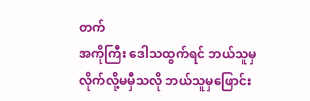တက်
အကိုကြီး ဒေါသထွက်ရင် ဘယ်သူမှလိုက်လို့မမှီသလို ဘယ်သူမှဖြောင်း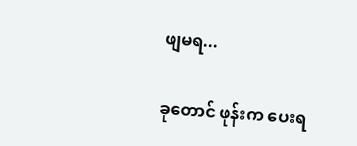ဖျမရ...

ခုတောင် ဖုန်းက ပေးရ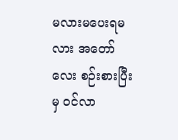မလားမပေးရမလား အတော်လေး စဉ်းစားပြီးမှ ဝင်လာ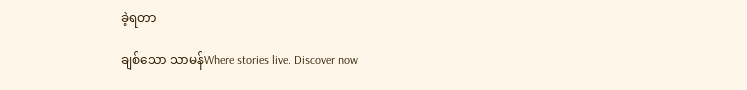ခဲ့ရတာ

ချစ်သော သာမန်Where stories live. Discover now